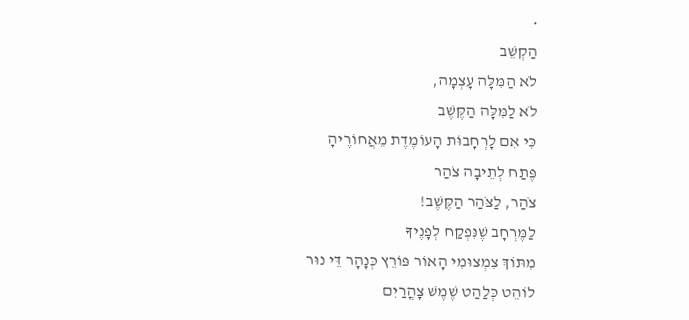•
הַקְשֵׁב
לֹא הַמִּלָּה עָצְמָה,
לֹא לַמִּלָּה הַקֶּשֶׁב
כִּי אִם לָרְחָבוֹּת הָעוֹמֶדֶת מֵאֲחוֹרֶיהָ
פֶּתַח לְתֵיבָה צֹהַר
צֹהַר, לַצֹּהַר הַקֶּשֶׁב!
לַמֶּרְחָב שֶׁנִּפְקַח לְפָנֶיךָ
מִתּוֹךְ צִמְצוּמִי הָאוֹר פּוֹרֵץ כְּנָהָר דֵּי נוּר
לוֹהֵט כְּלַהַט שֶׁמֶשׁ צָהֳרַיִם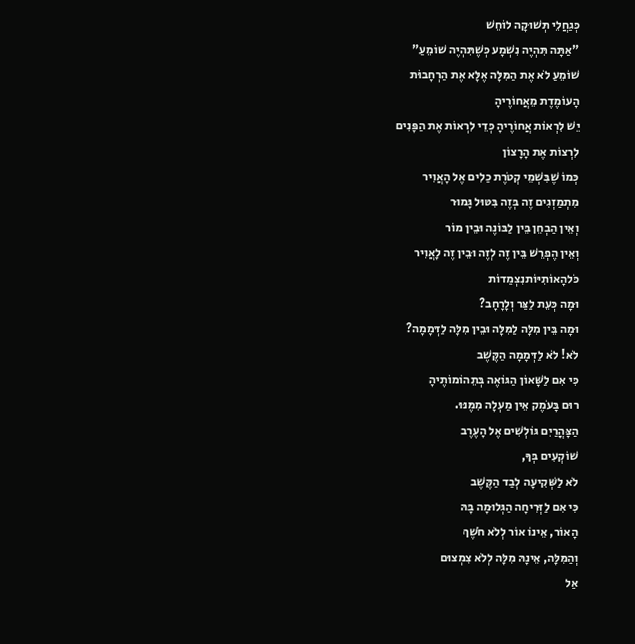כְּגַחֲלֵי תְּשׁוּקָה לוֹחֵשׁ
"אַתָּה תִּהְיֶה נִשְׁמָע כְּשֶׁתִּהְיֶה שׁוֹמֵעַ"
שׁוֹמֵעַ לֹא אֶת הַמִּלָּה אֶלָּא אֶת הַרְחָבוֹּת
הָעוֹמֶדֶת מֵאֲחוֹרֶיהָ
יֵשׁ לִרְאוֹת אֲחוֹרֶיהָ כְּדֵי לִרְאוֹת אֶת הַפָּנִים
לִרְצוֹת אֶת הָרָצוֹן
כְּמוֹ שֶׁבִּשְׁמֵי קְטֹרֶת כַלִים אֶל הָאֲוִיר
מִתְמַזְגִים זֶה בְּזֶה בִּטּוּל גָּמוּר
וְאֵין הַבְחֵן בֵּין לַבּוֹנֶה וּבֵין מוֹר
וְאֵין הֶפְרֵשׁ בֵּין זֶה לְזֶה וּבֵין זֶה לָאֲוִיר
כֹּלהָאוֹתִיּוֹתנִצְמַדוֹת
וּמָה כְּעֵת לַצַּר וְלָרָחָב?
וּמָה בֵּין מִלָּה לַמִּלָּה וּבֵין מִלָּה לַדְּמָמָה?
לֹא! לֹא לַדְּמָמָה הַקֶּשֶׁב
כִּי אִם לַשָּׁאוֹן הַגּוֹאֶה בְּתֵהוֹמוֹתֶיהָ
רוּם בָּעֹמֶק אֵין מַעְלָה מִמֶּנּוּ.
הַצָּהֳרַיִם גּוֹלְשִׁים אֶל הָעֶרֶב
שׁוֹקְעִים בְּךָ,
לֹא לַשְּׁקִיעָה לְבַד הַקֶּשֶׁב
כִּי אִם לַזְּרִיחָה הַגְּלוּמָה בָּהּ
הָאוֹר, אֵינוֹ אוֹר לְלֹא חֹשֶׁךְ
וְהַמִּלָּה, אֵינָהּ מִלָּה לְלֹא צִמְצוּם
אַל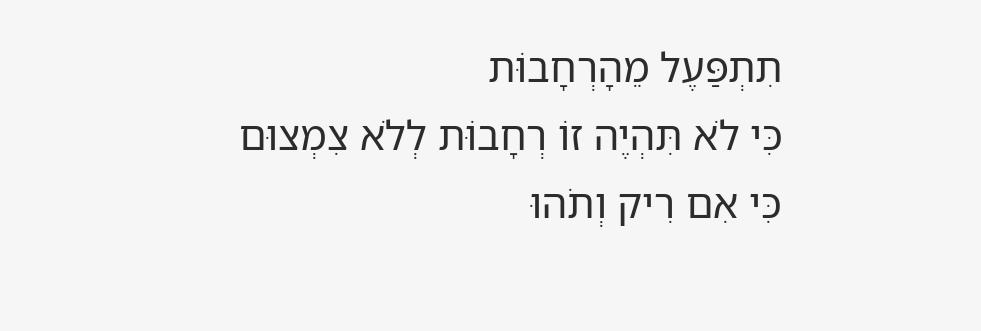תִתְפַּעֶל מֵהָרְחָבוֹּת
כִּי לֹא תִּהְיֶה זוֹ רְחָבוֹּת לְלֹא צִמְצוּם
כִּי אִם רִיק וְתֹהוּ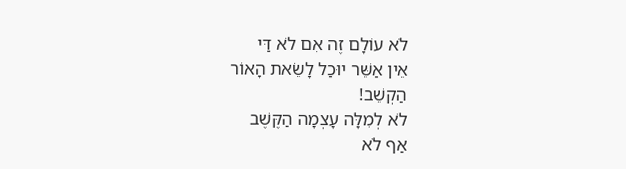לֹא עוֹלָם זֶה אִם לֹא דַּי
אֵין אַשֵּׁר יוּכַל לָשֵׂאת הָאוֹר
הַקְשֵׁב!
לֹא לְמִלָּה עָצְמָה הַקֶּשֶׁב
אַף לֹא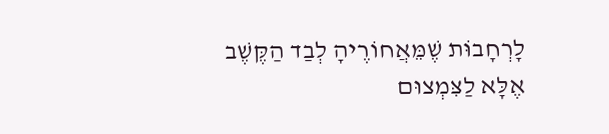לָרְחָבוֹּת שֶׁמֵּאֲחוֹרֶיהָ לְבַד הַקֶּשֶׁב
אֶלָּא לַצִּמְצוּם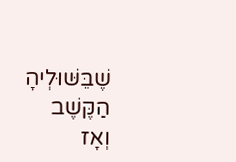שֶׁבֵּשּׁוּלְיהָ הַקֶּשֶׁב
וְאָז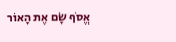אֱסֹף שָׂם אֶת הָאוֹר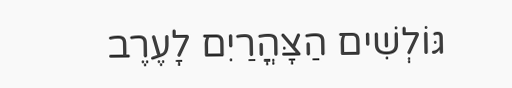גּוֹלְשִׁים הַצָּהֳרַיִם לָעֶרֶב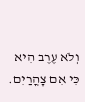וְלֹא עֶרֶב הִיא
כִּי אִם צָהֳרַיִם.